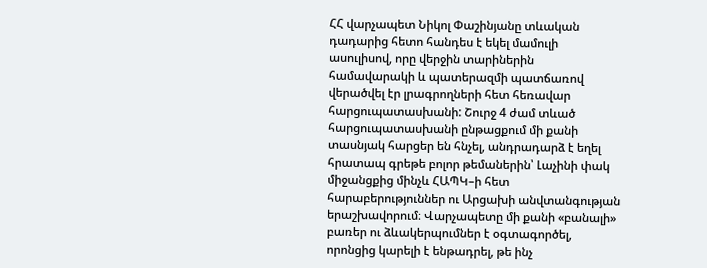ՀՀ վարչապետ Նիկոլ Փաշինյանը տևական դադարից հետո հանդես է եկել մամուլի ասուլիսով, որը վերջին տարիներին համավարակի և պատերազմի պատճառով վերածվել էր լրագրողների հետ հեռավար հարցուպատասխանի: Շուրջ 4 ժամ տևած հարցուպատասխանի ընթացքում մի քանի տասնյակ հարցեր են հնչել, անդրադարձ է եղել հրատապ գրեթե բոլոր թեմաներին՝ Լաչինի փակ միջանցքից մինչև ՀԱՊԿ–ի հետ հարաբերություններ ու Արցախի անվտանգության երաշխավորում։ Վարչապետը մի քանի «բանալի» բառեր ու ձևակերպումներ է օգտագործել, որոնցից կարելի է ենթադրել, թե ինչ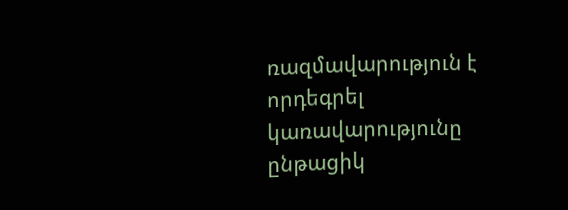ռազմավարություն է որդեգրել կառավարությունը ընթացիկ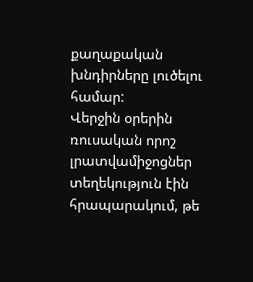քաղաքական խնդիրները լուծելու համար:
Վերջին օրերին ռուսական որոշ լրատվամիջոցներ տեղեկություն էին հրապարակում, թե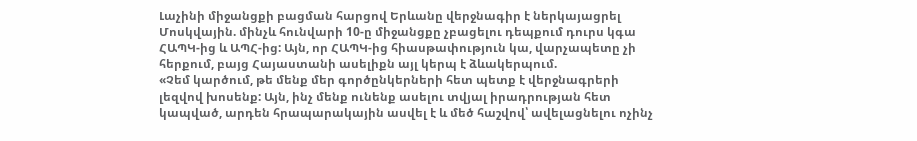Լաչինի միջանցքի բացման հարցով Երևանը վերջնագիր է ներկայացրել Մոսկվային. մինչև հունվարի 10-ը միջանցքը չբացելու դեպքում դուրս կգա ՀԱՊԿ-ից և ԱՊՀ-ից: Այն, որ ՀԱՊԿ-ից հիասթափություն կա, վարչապետը չի հերքում, բայց Հայաստանի ասելիքն այլ կերպ է ձևակերպում.
«Չեմ կարծում, թե մենք մեր գործընկերների հետ պետք է վերջնագրերի լեզվով խոսենք: Այն, ինչ մենք ունենք ասելու տվյալ իրադրության հետ կապված, արդեն հրապարակային ասվել է և մեծ հաշվով՝ ավելացնելու ոչինչ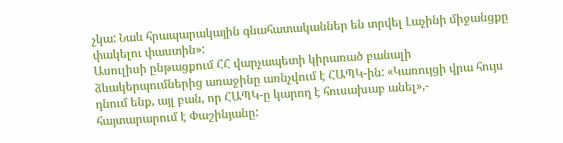չկա: Նաև հրապարակային գնահատականներ են տրվել Լաչինի միջանցքը փակելու փաստին»:
Ասուլիսի ընթացքում ՀՀ վարչապետի կիրառած բանալի ձևակերպումներից առաջինը առնչվում է ՀԱՊԿ-ին: «Կառույցի վրա հույս դնում ենք, այլ բան, որ ՀԱՊԿ-ը կարող է հուսախաբ անել»,- հայտարարում է Փաշինյանը: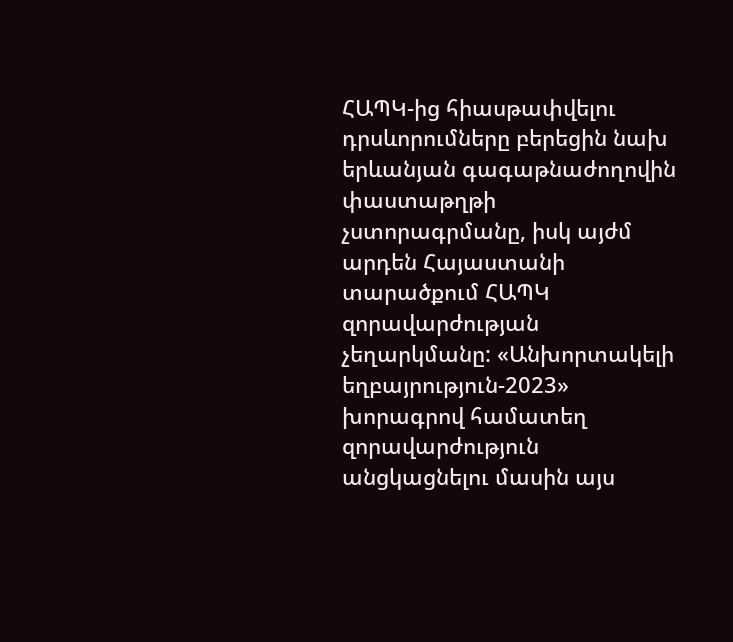ՀԱՊԿ-ից հիասթափվելու դրսևորումները բերեցին նախ երևանյան գագաթնաժողովին փաստաթղթի չստորագրմանը, իսկ այժմ արդեն Հայաստանի տարածքում ՀԱՊԿ զորավարժության չեղարկմանը: «Անխորտակելի եղբայրություն-2023» խորագրով համատեղ զորավարժություն անցկացնելու մասին այս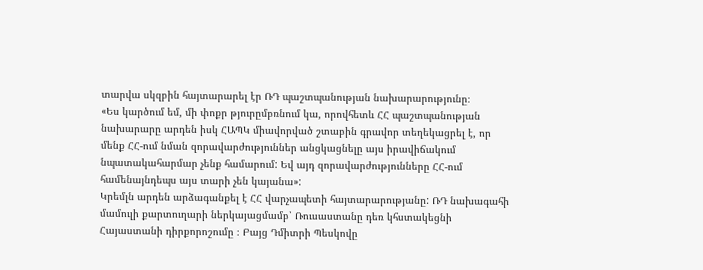տարվա սկզբին հայտարարել էր ՌԴ պաշտպանության նախարարությունը։
«Ես կարծում եմ, մի փոքր թյուրըմբռնում կա, որովհետև ՀՀ պաշտպանության նախարարը արդեն իսկ ՀԱՊԿ միավորված շտաբին գրավոր տեղեկացրել է, որ մենք ՀՀ-ում նման զորավարժություններ անցկացնելը այս իրավիճակում նպատակահարմար չենք համարում: Եվ այդ զորավարժությունները ՀՀ-ում համենայնդեպս այս տարի չեն կայանա»:
Կրեմլն արդեն արձագանքել է ՀՀ վարչապետի հայտարարությանը: ՌԴ նախագահի մամուլի քարտուղարի ներկայացմամբ՝ Ռուսաստանը դեռ կհստակեցնի Հայաստանի դիրքորոշումը ։ Բայց Դմիտրի Պեսկովը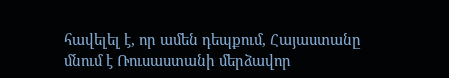հավելել է, որ ամեն դեպքում, Հայաստանը մնում է Ռուսաստանի մերձավոր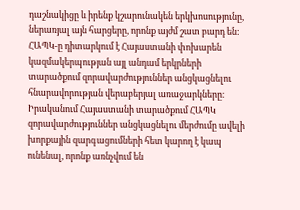դաշնակիցը և իրենք կշարունակեն երկխոսությունը, ներառյալ այն հարցերը, որոնք այժմ շատ բարդ են: ՀԱՊԿ-ը դիտարկում է Հայաստանի փոխարեն կազմակերպության այլ անդամ երկրների տարածքում զորավարժություններ անցկացնելու հնարավորության վերաբերյալ առաջարկները։
Իրականում Հայաստանի տարածքում ՀԱՊԿ զորավարժություններ անցկացնելու մերժումը ավելի խորքային զարգացումների հետ կարող է կապ ունենալ, որոնք առնչվում են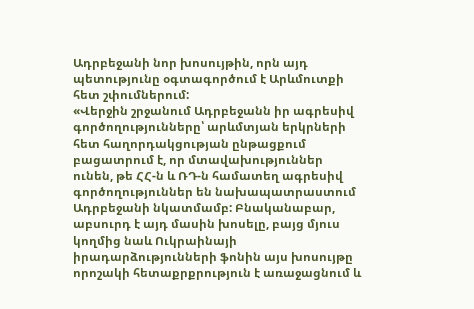Ադրբեջանի նոր խոսույթին, որն այդ պետությունը օգտագործում է Արևմուտքի հետ շփումներում:
«Վերջին շրջանում Ադրբեջանն իր ագրեսիվ գործողությունները՝ արևմտյան երկրների հետ հաղորդակցության ընթացքում բացատրում է, որ մտավախություններ ունեն, թե ՀՀ-ն և ՌԴ-ն համատեղ ագրեսիվ գործողություններ են նախապատրաստում Ադրբեջանի նկատմամբ: Բնականաբար, աբսուրդ է այդ մասին խոսելը, բայց մյուս կողմից նաև Ուկրաինայի իրադարձությունների ֆոնին այս խոսույթը որոշակի հետաքրքրություն է առաջացնում և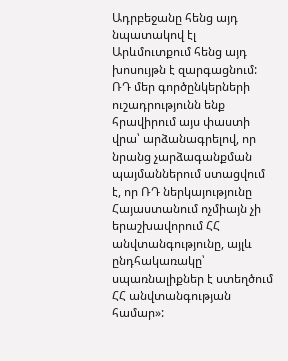Ադրբեջանը հենց այդ նպատակով էլ Արևմուտքում հենց այդ խոսույթն է զարգացնում: ՌԴ մեր գործընկերների ուշադրությունն ենք հրավիրում այս փաստի վրա՝ արձանագրելով, որ նրանց չարձագանքման պայմաններում ստացվում է, որ ՌԴ ներկայությունը Հայաստանում ոչմիայն չի երաշխավորում ՀՀ անվտանգությունը, այլև ընդհակառակը՝ սպառնալիքներ է ստեղծում ՀՀ անվտանգության համար»: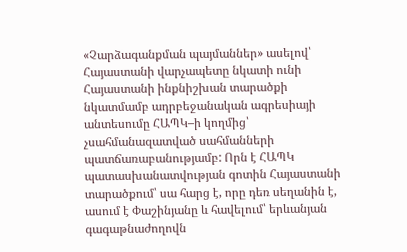«Չարձագանքման պայմաններ» ասելով՝ Հայաստանի վարչապետը նկատի ունի Հայաստանի ինքնիշխան տարածքի նկատմամբ ադրբեջանական ագրեսիայի անտեսումը ՀԱՊԿ–ի կողմից՝ չսահմանազատված սահմանների պատճառաբանությամբ: Որն է ՀԱՊԿ պատասխանատվության գոտին Հայաստանի տարածքում՝ սա հարց է, որը դեռ սեղանին է, ասում է Փաշինյանը և հավելում՝ երևանյան գագաթնաժողովն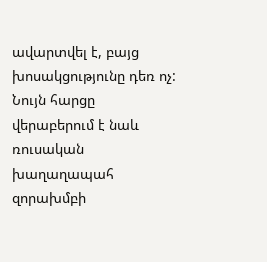ավարտվել է, բայց խոսակցությունը դեռ ոչ:
Նույն հարցը վերաբերում է նաև ռուսական խաղաղապահ զորախմբի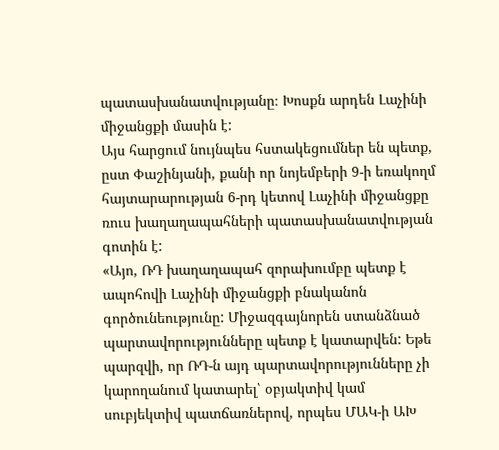պատասխանատվությանը։ Խոսքն արդեն Լաչինի միջանցքի մասին է:
Այս հարցում նույնպես հստակեցումներ են պետք, ըստ Փաշինյանի, քանի որ նոյեմբերի 9-ի եռակողմ հայտարարության 6-րդ կետով Լաչինի միջանցքը ռուս խաղաղապահների պատասխանատվության գոտին է:
«Այո, ՌԴ խաղաղապահ զորախումբը պետք է ապոհովի Լաչինի միջանցքի բնականոն գործունեությունը: Միջազգայնորեն ստանձնած պարտավորությունները պետք է կատարվեն: Եթե պարզվի, որ ՌԴ-ն այդ պարտավորությունները չի կարողանում կատարել՝ օբյակտիվ կամ սուբյեկտիվ պատճառներով, որպես ՄԱԿ-ի ԱԽ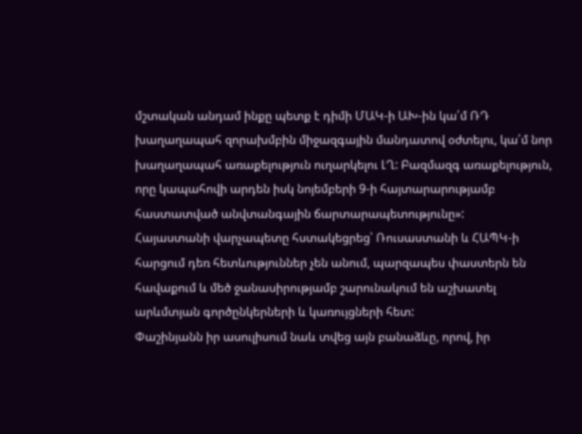մշտական անդամ ինքը պետք է դիմի ՄԱԿ-ի ԱԽ-ին կա՛մ ՌԴ խաղաղապահ զորախմբին միջազգային մանդատով օժտելու, կա՛մ նոր խաղաղապահ առաքելություն ուղարկելու ԼՂ: Բազմազգ առաքելություն, որը կապահովի արդեն իսկ նոյեմբերի 9-ի հայտարարությամբ հաստատված անվտանգային ճարտարապետությունը»:
Հայաստանի վարչապետը հստակեցրեց՝ Ռուսաստանի և ՀԱՊԿ-ի հարցում դեռ հետևություններ չեն անում, պարզապես փաստերն են հավաքում և մեծ ջանասիրությամբ շարունակում են աշխատել արևմտյան գործընկերների և կառույցների հետ:
Փաշինյանն իր ասուլիսում նաև տվեց այն բանաձևը, որով, իր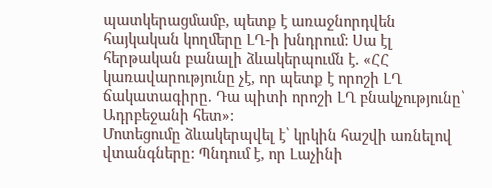պատկերացմամբ, պետք է առաջնորդվեն հայկական կողմերը ԼՂ-ի խնդրում: Սա էլ հերթական բանալի ձևակերպումն է. «ՀՀ կառավարությունը չէ, որ պետք է որոշի ԼՂ ճակատագիրը. Դա պիտի որոշի ԼՂ բնակչությունը՝ Ադրբեջանի հետ»:
Մոտեցումը ձևակերպվել է՝ կրկին հաշվի առնելով վտանգները: Պնդում է, որ Լաչինի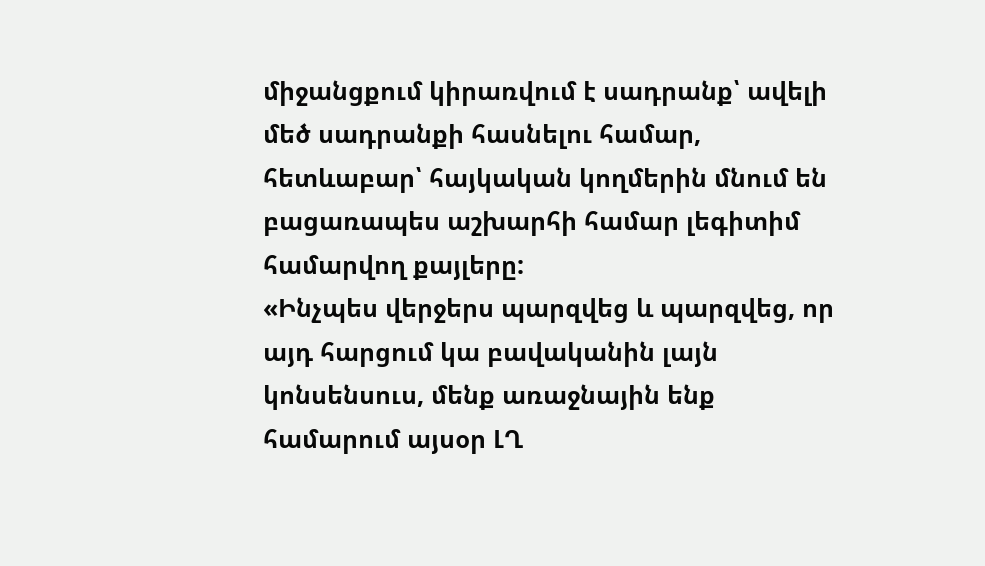միջանցքում կիրառվում է սադրանք՝ ավելի մեծ սադրանքի հասնելու համար, հետևաբար՝ հայկական կողմերին մնում են բացառապես աշխարհի համար լեգիտիմ համարվող քայլերը:
«Ինչպես վերջերս պարզվեց և պարզվեց, որ այդ հարցում կա բավականին լայն կոնսենսուս, մենք առաջնային ենք համարում այսօր ԼՂ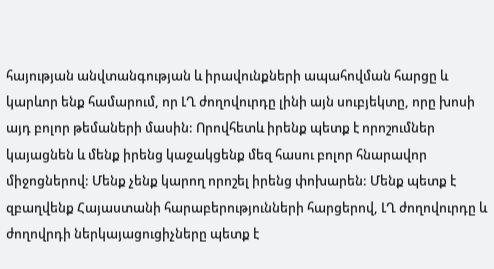հայության անվտանգության և իրավունքների ապահովման հարցը և կարևոր ենք համարում, որ ԼՂ ժողովուրդը լինի այն սուբյեկտը, որը խոսի այդ բոլոր թեմաների մասին: Որովհետև իրենք պետք է որոշումներ կայացնեն և մենք իրենց կաջակցենք մեզ հասու բոլոր հնարավոր միջոցներով: Մենք չենք կարող որոշել իրենց փոխարեն: Մենք պետք է զբաղվենք Հայաստանի հարաբերությունների հարցերով, ԼՂ ժողովուրդը և ժողովրդի ներկայացուցիչները պետք է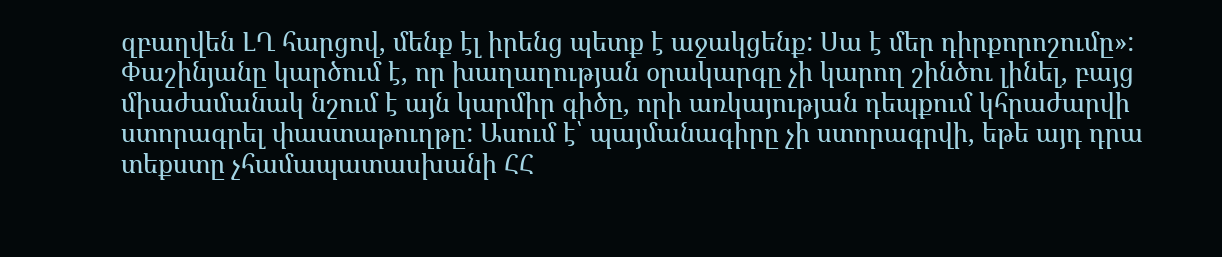զբաղվեն ԼՂ հարցով, մենք էլ իրենց պետք է աջակցենք: Սա է մեր դիրքորոշումը»:
Փաշինյանը կարծում է, որ խաղաղության օրակարգը չի կարող շինծու լինել, բայց միաժամանակ նշում է այն կարմիր գիծը, որի առկայության դեպքում կհրաժարվի ստորագրել փաստաթուղթը: Ասում է՝ պայմանագիրը չի ստորագրվի, եթե այդ դրա տեքստը չհամապատասխանի ՀՀ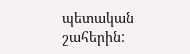պետական շահերին: